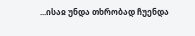...ისაჲ უნდა თხრობად ჩუენდა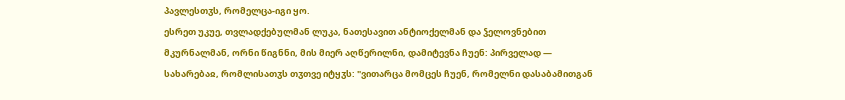პავლესთჳს, რომელცა-იგი ყო.
ესრეთ უკუე, თვლადქებულმან ლუკა, ნათესავით ანტიოქელმან და ჴელოვნებით მკურნალმან, ორნი წიგნნი, მის მიერ აღწერილნი, დამიტევნა ჩუენ: პირველად — სახარებაჲ, რომლისათჳს თჳთვე იტყჳს: "ვითარცა მომცეს ჩუენ, რომელნი დასაბამითგან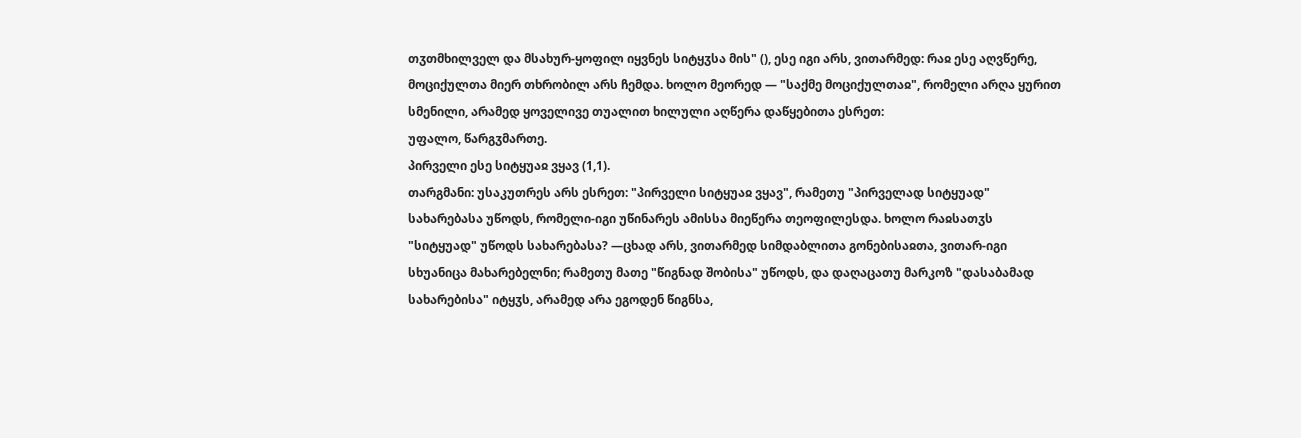თჳთმხილველ და მსახურ-ყოფილ იყვნეს სიტყჳსა მის" (), ესე იგი არს, ვითარმედ: რაჲ ესე აღვწერე, მოციქულთა მიერ თხრობილ არს ჩემდა. ხოლო მეორედ — "საქმე მოციქულთაჲ", რომელი არღა ყურით სმენილი, არამედ ყოველივე თუალით ხილული აღწერა დაწყებითა ესრეთ:
უფალო, წარგჳმართე.
პირველი ესე სიტყუაჲ ვყავ (1,1).
თარგმანი: უსაკუთრეს არს ესრეთ: "პირველი სიტყუაჲ ვყავ", რამეთუ "პირველად სიტყუად" სახარებასა უწოდს, რომელი-იგი უწინარეს ამისსა მიეწერა თეოფილესდა. ხოლო რაჲსათჳს "სიტყუად" უწოდს სახარებასა? —ცხად არს, ვითარმედ სიმდაბლითა გონებისაჲთა, ვითარ-იგი სხუანიცა მახარებელნი; რამეთუ მათე "წიგნად შობისა" უწოდს, და დაღაცათუ მარკოზ "დასაბამად სახარებისა" იტყჳს, არამედ არა ეგოდენ წიგნსა,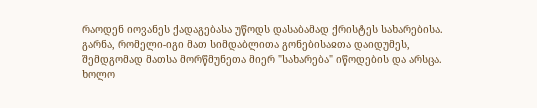რაოდენ იოვანეს ქადაგებასა უწოდს დასაბამად ქრისტეს სახარებისა. გარნა, რომელი-იგი მათ სიმდაბლითა გონებისაჲთა დაიდუმეს, შემდგომად მათსა მორწმუნეთა მიერ "სახარება" იწოდების და არსცა. ხოლო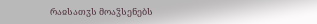რაჲსათჳს მოაჴსენებს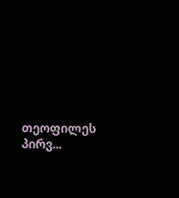თეოფილეს პირვ...